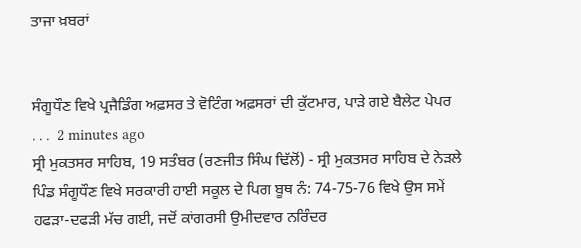ਤਾਜਾ ਖ਼ਬਰਾਂ


ਸੰਗੂਧੌਣ ਵਿਖੇ ਪ੍ਰਜੈਡਿੰਗ ਅਫ਼ਸਰ ਤੇ ਵੋਟਿੰਗ ਅਫ਼ਸਰਾਂ ਦੀ ਕੁੱਟਮਾਰ, ਪਾੜੇ ਗਏ ਬੈਲੇਟ ਪੇਪਰ
. . .  2 minutes ago
ਸ੍ਰੀ ਮੁਕਤਸਰ ਸਾਹਿਬ, 19 ਸਤੰਬਰ (ਰਣਜੀਤ ਸਿੰਘ ਢਿੱਲੋਂ) - ਸ੍ਰੀ ਮੁਕਤਸਰ ਸਾਹਿਬ ਦੇ ਨੇੜਲੇ ਪਿੰਡ ਸੰਗੂਧੌਣ ਵਿਖੇ ਸਰਕਾਰੀ ਹਾਈ ਸਕੂਲ ਦੇ ਪਿਗ ਬੂਥ ਨੰ: 74-75-76 ਵਿਖੇ ਉਸ ਸਮੇਂ ਹਫੜਾ-ਦਫੜੀ ਮੱਚ ਗਈ, ਜਦੋਂ ਕਾਂਗਰਸੀ ਉਮੀਦਵਾਰ ਨਰਿੰਦਰ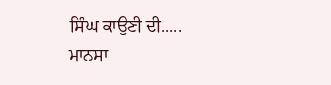ਸਿੰਘ ਕਾਉਣੀ ਦੀ.....
ਮਾਨਸਾ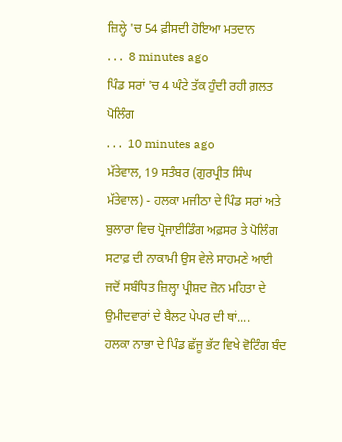ਜ਼ਿਲ੍ਹੇ 'ਚ 54 ਫ਼ੀਸਦੀ ਹੋਇਆ ਮਤਦਾਨ
. . .  8 minutes ago
ਪਿੰਡ ਸਰਾਂ 'ਚ 4 ਘੰਟੇ ਤੱਕ ਹੁੰਦੀ ਰਹੀ ਗ਼ਲਤ ਪੋਲਿੰਗ
. . .  10 minutes ago
ਮੱਤੇਵਾਲ, 19 ਸਤੰਬਰ (ਗੁਰਪ੍ਰੀਤ ਸਿੰਘ ਮੱਤੇਵਾਲ) - ਹਲਕਾ ਮਜੀਠਾ ਦੇ ਪਿੰਡ ਸਰਾਂ ਅਤੇ ਬੁਲਾਰਾ ਵਿਚ ਪ੍ਰੋਜਾਈਡਿੰਗ ਅਫ਼ਸਰ ਤੇ ਪੋਲਿੰਗ ਸਟਾਫ਼ ਦੀ ਨਾਕਾਮੀ ਉਸ ਵੇਲੇ ਸਾਹਮਣੇ ਆਈ ਜਦੋਂ ਸਬੰਧਿਤ ਜ਼ਿਲ੍ਹਾ ਪ੍ਰੀਸ਼ਦ ਜ਼ੋਨ ਮਹਿਤਾ ਦੇ ਉਮੀਦਵਾਰਾਂ ਦੇ ਬੈਲਟ ਪੇਪਰ ਦੀ ਥਾਂ....
ਹਲਕਾ ਨਾਭਾ ਦੇ ਪਿੰਡ ਛੱਜੂ ਭੱਟ ਵਿਖੇ ਵੋਟਿੰਗ ਬੰਦ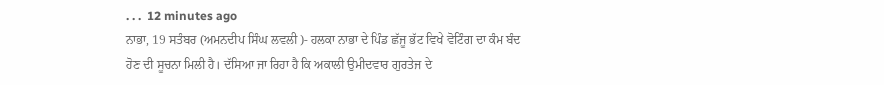. . .  12 minutes ago
ਨਾਭਾ, 19 ਸਤੰਬਰ (ਅਮਨਦੀਪ ਸਿੰਘ ਲਵਲੀ )- ਹਲਕਾ ਨਾਭਾ ਦੇ ਪਿੰਡ ਛੱਜੂ ਭੱਟ ਵਿਖੇ ਵੋਟਿੰਗ ਦਾ ਕੰਮ ਬੰਦ ਹੋਣ ਦੀ ਸੂਚਨਾ ਮਿਲੀ ਹੈ। ਦੱਸਿਆ ਜਾ ਰਿਹਾ ਹੈ ਕਿ ਅਕਾਲੀ ਉਮੀਦਵਾਰ ਗੁਰਤੇਜ ਦੇ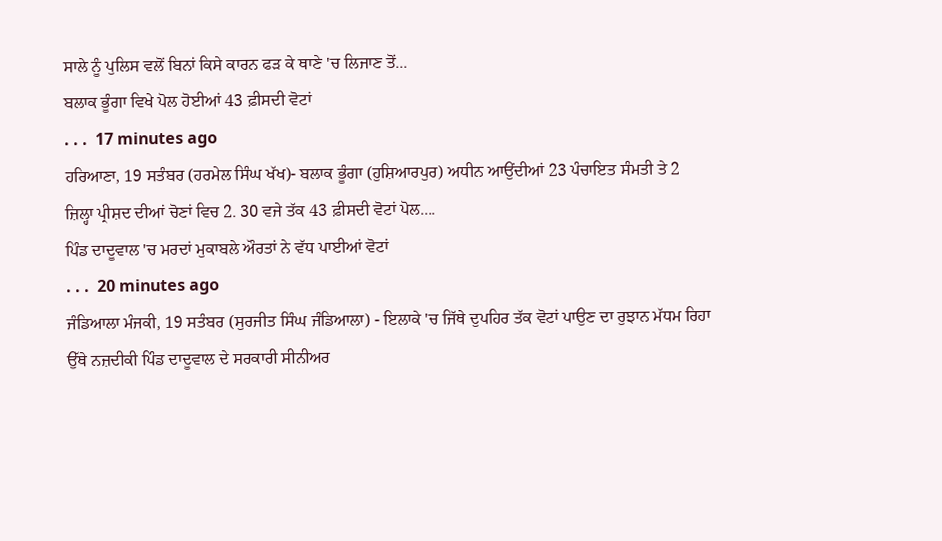ਸਾਲੇ ਨੂੰ ਪੁਲਿਸ ਵਲੋਂ ਬਿਨਾਂ ਕਿਸੇ ਕਾਰਨ ਫੜ ਕੇ ਥਾਣੇ 'ਚ ਲਿਜਾਣ ਤੋਂ...
ਬਲਾਕ ਭੂੰਗਾ ਵਿਖੇ ਪੋਲ ਹੋਈਆਂ 43 ਫ਼ੀਸਦੀ ਵੋਟਾਂ
. . .  17 minutes ago
ਹਰਿਆਣਾ, 19 ਸਤੰਬਰ (ਹਰਮੇਲ ਸਿੰਘ ਖੱਖ)- ਬਲਾਕ ਭੂੰਗਾ (ਹੁਸ਼ਿਆਰਪੁਰ) ਅਧੀਨ ਆਉਂਦੀਆਂ 23 ਪੰਚਾਇਤ ਸੰਮਤੀ ਤੇ 2 ਜ਼ਿਲ੍ਹਾ ਪ੍ਰੀਸ਼ਦ ਦੀਆਂ ਚੋਣਾਂ ਵਿਚ 2. 30 ਵਜੇ ਤੱਕ 43 ਫ਼ੀਸਦੀ ਵੋਟਾਂ ਪੋਲ....
ਪਿੰਡ ਦਾਦੂਵਾਲ 'ਚ ਮਰਦਾਂ ਮੁਕਾਬਲੇ ਔਰਤਾਂ ਨੇ ਵੱਧ ਪਾਈਆਂ ਵੋਟਾਂ
. . .  20 minutes ago
ਜੰਡਿਆਲਾ ਮੰਜਕੀ, 19 ਸਤੰਬਰ (ਸੁਰਜੀਤ ਸਿੰਘ ਜੰਡਿਆਲਾ) - ਇਲਾਕੇ 'ਚ ਜਿੱਥੇ ਦੁਪਹਿਰ ਤੱਕ ਵੋਟਾਂ ਪਾਉਣ ਦਾ ਰੁਝਾਨ ਮੱਧਮ ਰਿਹਾ ਉੱਥੇ ਨਜ਼ਦੀਕੀ ਪਿੰਡ ਦਾਦੂਵਾਲ ਦੇ ਸਰਕਾਰੀ ਸੀਨੀਅਰ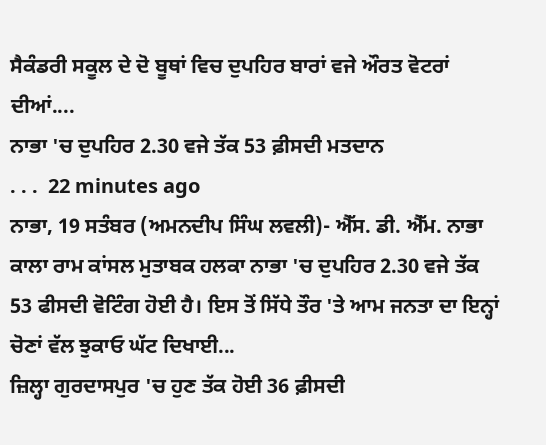ਸੈਕੰਡਰੀ ਸਕੂਲ ਦੇ ਦੋ ਬੂਥਾਂ ਵਿਚ ਦੁਪਹਿਰ ਬਾਰਾਂ ਵਜੇ ਔਰਤ ਵੋਟਰਾਂ ਦੀਆਂ....
ਨਾਭਾ 'ਚ ਦੁਪਹਿਰ 2.30 ਵਜੇ ਤੱਕ 53 ਫ਼ੀਸਦੀ ਮਤਦਾਨ
. . .  22 minutes ago
ਨਾਭਾ, 19 ਸਤੰਬਰ (ਅਮਨਦੀਪ ਸਿੰਘ ਲਵਲੀ)- ਐੱਸ. ਡੀ. ਐੱਮ. ਨਾਭਾ ਕਾਲਾ ਰਾਮ ਕਾਂਸਲ ਮੁਤਾਬਕ ਹਲਕਾ ਨਾਭਾ 'ਚ ਦੁਪਹਿਰ 2.30 ਵਜੇ ਤੱਕ 53 ਫੀਸਦੀ ਵੋਟਿੰਗ ਹੋਈ ਹੈ। ਇਸ ਤੋਂ ਸਿੱਧੇ ਤੌਰ 'ਤੇ ਆਮ ਜਨਤਾ ਦਾ ਇਨ੍ਹਾਂ ਚੋਣਾਂ ਵੱਲ ਝੁਕਾਓ ਘੱਟ ਦਿਖਾਈ...
ਜ਼ਿਲ੍ਹਾ ਗੁਰਦਾਸਪੁਰ 'ਚ ਹੁਣ ਤੱਕ ਹੋਈ 36 ਫ਼ੀਸਦੀ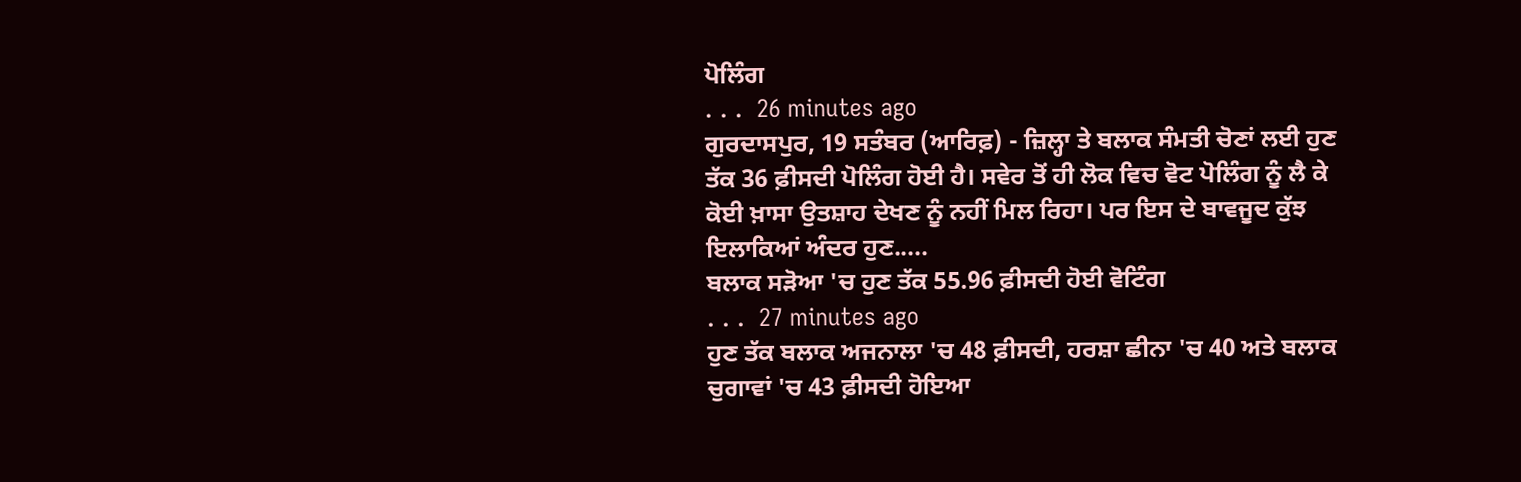ਪੋਲਿੰਗ
. . .  26 minutes ago
ਗੁਰਦਾਸਪੁਰ, 19 ਸਤੰਬਰ (ਆਰਿਫ਼) - ਜ਼ਿਲ੍ਹਾ ਤੇ ਬਲਾਕ ਸੰਮਤੀ ਚੋਣਾਂ ਲਈ ਹੁਣ ਤੱਕ 36 ਫ਼ੀਸਦੀ ਪੋਲਿੰਗ ਹੋਈ ਹੈ। ਸਵੇਰ ਤੋਂ ਹੀ ਲੋਕ ਵਿਚ ਵੋਟ ਪੋਲਿੰਗ ਨੂੰ ਲੈ ਕੇ ਕੋਈ ਖ਼ਾਸਾ ਉਤਸ਼ਾਹ ਦੇਖਣ ਨੂੰ ਨਹੀਂ ਮਿਲ ਰਿਹਾ। ਪਰ ਇਸ ਦੇ ਬਾਵਜੂਦ ਕੁੱਝ ਇਲਾਕਿਆਂ ਅੰਦਰ ਹੁਣ.....
ਬਲਾਕ ਸੜੋਆ 'ਚ ਹੁਣ ਤੱਕ 55.96 ਫ਼ੀਸਦੀ ਹੋਈ ਵੋਟਿੰਗ
. . .  27 minutes ago
ਹੁਣ ਤੱਕ ਬਲਾਕ ਅਜਨਾਲਾ 'ਚ 48 ਫ਼ੀਸਦੀ, ਹਰਸ਼ਾ ਛੀਨਾ 'ਚ 40 ਅਤੇ ਬਲਾਕ ਚੁਗਾਵਾਂ 'ਚ 43 ਫ਼ੀਸਦੀ ਹੋਇਆ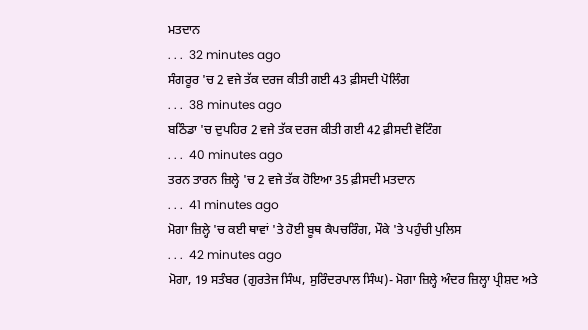ਮਤਦਾਨ
. . .  32 minutes ago
ਸੰਗਰੂਰ 'ਚ 2 ਵਜੇ ਤੱਕ ਦਰਜ ਕੀਤੀ ਗਈ 43 ਫ਼ੀਸਦੀ ਪੋਲਿੰਗ
. . .  38 minutes ago
ਬਠਿੰਡਾ 'ਚ ਦੁਪਹਿਰ 2 ਵਜੇ ਤੱਕ ਦਰਜ ਕੀਤੀ ਗਈ 42 ਫ਼ੀਸਦੀ ਵੋਟਿੰਗ
. . .  40 minutes ago
ਤਰਨ ਤਾਰਨ ਜ਼ਿਲ੍ਹੇ 'ਚ 2 ਵਜੇ ਤੱਕ ਹੋਇਆ 35 ਫ਼ੀਸਦੀ ਮਤਦਾਨ
. . .  41 minutes ago
ਮੋਗਾ ਜ਼ਿਲ੍ਹੇ 'ਚ ਕਈ ਥਾਵਾਂ 'ਤੇ ਹੋਈ ਬੂਥ ਕੈਪਚਰਿੰਗ, ਮੌਕੇ 'ਤੇ ਪਹੁੰਚੀ ਪੁਲਿਸ
. . .  42 minutes ago
ਮੋਗਾ, 19 ਸਤੰਬਰ (ਗੁਰਤੇਜ ਸਿੰਘ, ਸੁਰਿੰਦਰਪਾਲ ਸਿੰਘ)- ਮੋਗਾ ਜ਼ਿਲ੍ਹੇ ਅੰਦਰ ਜ਼ਿਲ੍ਹਾ ਪ੍ਰੀਸ਼ਦ ਅਤੇ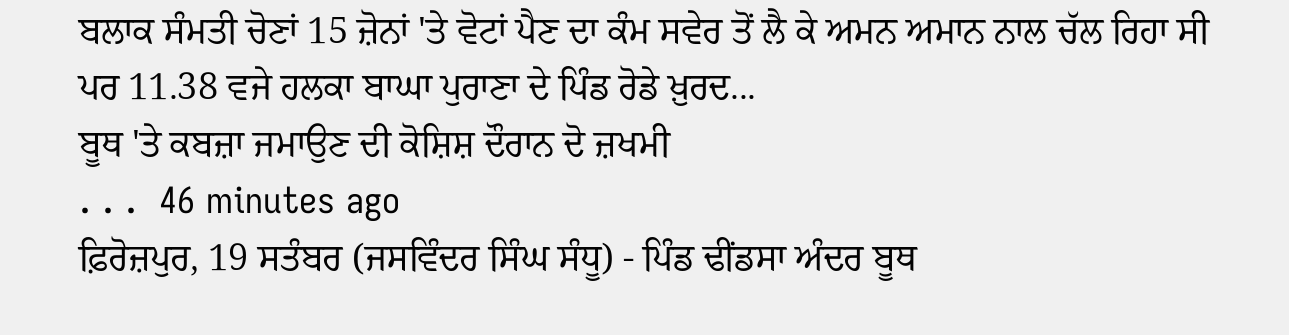ਬਲਾਕ ਸੰਮਤੀ ਚੋਣਾਂ 15 ਜ਼ੋਨਾਂ 'ਤੇ ਵੋਟਾਂ ਪੈਣ ਦਾ ਕੰਮ ਸਵੇਰ ਤੋਂ ਲੈ ਕੇ ਅਮਨ ਅਮਾਨ ਨਾਲ ਚੱਲ ਰਿਹਾ ਸੀ ਪਰ 11.38 ਵਜੇ ਹਲਕਾ ਬਾਘਾ ਪੁਰਾਣਾ ਦੇ ਪਿੰਡ ਰੋਡੇ ਖ਼ੁਰਦ...
ਬੂਥ 'ਤੇ ਕਬਜ਼ਾ ਜਮਾਉਣ ਦੀ ਕੋਸ਼ਿਸ਼ ਦੌਰਾਨ ਦੋ ਜ਼ਖਮੀ
. . .  46 minutes ago
ਫ਼ਿਰੋਜ਼ਪੁਰ, 19 ਸਤੰਬਰ (ਜਸਵਿੰਦਰ ਸਿੰਘ ਸੰਧੂ) - ਪਿੰਡ ਢੀਂਡਸਾ ਅੰਦਰ ਬੂਥ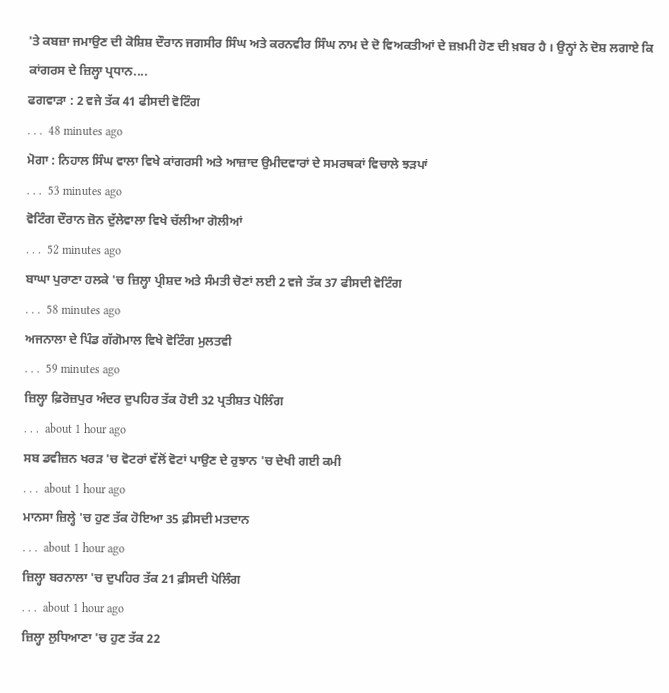'ਤੇ ਕਬਜ਼ਾ ਜਮਾਉਣ ਦੀ ਕੋਸ਼ਿਸ਼ ਦੌਰਾਨ ਜਗਸੀਰ ਸਿੰਘ ਅਤੇ ਕਰਨਵੀਰ ਸਿੰਘ ਨਾਮ ਦੇ ਦੋ ਵਿਅਕਤੀਆਂ ਦੇ ਜ਼ਖ਼ਮੀ ਹੋਣ ਦੀ ਖ਼ਬਰ ਹੈ । ਉਨ੍ਹਾਂ ਨੇ ਦੋਸ਼ ਲਗਾਏ ਕਿ ਕਾਂਗਰਸ ਦੇ ਜ਼ਿਲ੍ਹਾ ਪ੍ਰਧਾਨ....
ਫਗਵਾੜਾ : 2 ਵਜੇ ਤੱਕ 41 ਫੀਸਦੀ ਵੋਟਿੰਗ
. . .  48 minutes ago
ਮੋਗਾ : ਨਿਹਾਲ ਸਿੰਘ ਵਾਲਾ ਵਿਖੇ ਕਾਂਗਰਸੀ ਅਤੇ ਆਜ਼ਾਦ ਉਮੀਦਵਾਰਾਂ ਦੇ ਸਮਰਥਕਾਂ ਵਿਚਾਲੇ ਝੜਪਾਂ
. . .  53 minutes ago
ਵੋਟਿੰਗ ਦੌਰਾਨ ਜ਼ੋਨ ਦੁੱਲੇਵਾਲਾ ਵਿਖੇ ਚੱਲੀਆ ਗੋਲੀਆਂ
. . .  52 minutes ago
ਬਾਘਾ ਪੁਰਾਣਾ ਹਲਕੇ 'ਚ ਜ਼ਿਲ੍ਹਾ ਪ੍ਰੀਸ਼ਦ ਅਤੇ ਸੰਮਤੀ ਚੋਣਾਂ ਲਈ 2 ਵਜੇ ਤੱਕ 37 ਫੀਸਦੀ ਵੋਟਿੰਗ
. . .  58 minutes ago
ਅਜਨਾਲਾ ਦੇ ਪਿੰਡ ਗੱਗੋਮਾਲ ਵਿਖੇ ਵੋਟਿੰਗ ਮੁਲਤਵੀ
. . .  59 minutes ago
ਜ਼ਿਲ੍ਹਾ ਫ਼ਿਰੋਜ਼ਪੁਰ ਅੰਦਰ ਦੁਪਹਿਰ ਤੱਕ ਹੋਈ 32 ਪ੍ਰਤੀਸ਼ਤ ਪੋਲਿੰਗ
. . .  about 1 hour ago
ਸਬ ਡਵੀਜ਼ਨ ਖਰੜ 'ਚ ਵੋਟਰਾਂ ਵੱਲੋਂ ਵੋਟਾਂ ਪਾਉਣ ਦੇ ਰੁਝਾਨ 'ਚ ਦੇਖੀ ਗਈ ਕਮੀ
. . .  about 1 hour ago
ਮਾਨਸਾ ਜ਼ਿਲ੍ਹੇ 'ਚ ਹੁਣ ਤੱਕ ਹੋਇਆ 35 ਫ਼ੀਸਦੀ ਮਤਦਾਨ
. . .  about 1 hour ago
ਜ਼ਿਲ੍ਹਾ ਬਰਨਾਲਾ 'ਚ ਦੁਪਹਿਰ ਤੱਕ 21 ਫ਼ੀਸਦੀ ਪੋਲਿੰਗ
. . .  about 1 hour ago
ਜ਼ਿਲ੍ਹਾ ਲੁਧਿਆਣਾ 'ਚ ਹੁਣ ਤੱਕ 22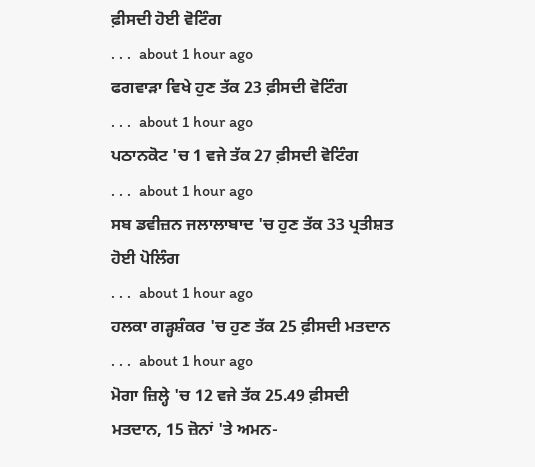ਫ਼ੀਸਦੀ ਹੋਈ ਵੋਟਿੰਗ
. . .  about 1 hour ago
ਫਗਵਾੜਾ ਵਿਖੇ ਹੁਣ ਤੱਕ 23 ਫ਼ੀਸਦੀ ਵੋਟਿੰਗ
. . .  about 1 hour ago
ਪਠਾਨਕੋਟ 'ਚ 1 ਵਜੇ ਤੱਕ 27 ਫ਼ੀਸਦੀ ਵੋਟਿੰਗ
. . .  about 1 hour ago
ਸਬ ਡਵੀਜ਼ਨ ਜਲਾਲਾਬਾਦ 'ਚ ਹੁਣ ਤੱਕ 33 ਪ੍ਰਤੀਸ਼ਤ ਹੋਈ ਪੋਲਿੰਗ
. . .  about 1 hour ago
ਹਲਕਾ ਗੜ੍ਹਸ਼ੰਕਰ 'ਚ ਹੁਣ ਤੱਕ 25 ਫ਼ੀਸਦੀ ਮਤਦਾਨ
. . .  about 1 hour ago
ਮੋਗਾ ਜ਼ਿਲ੍ਹੇ 'ਚ 12 ਵਜੇ ਤੱਕ 25.49 ਫ਼ੀਸਦੀ ਮਤਦਾਨ, 15 ਜ਼ੋਨਾਂ 'ਤੇ ਅਮਨ-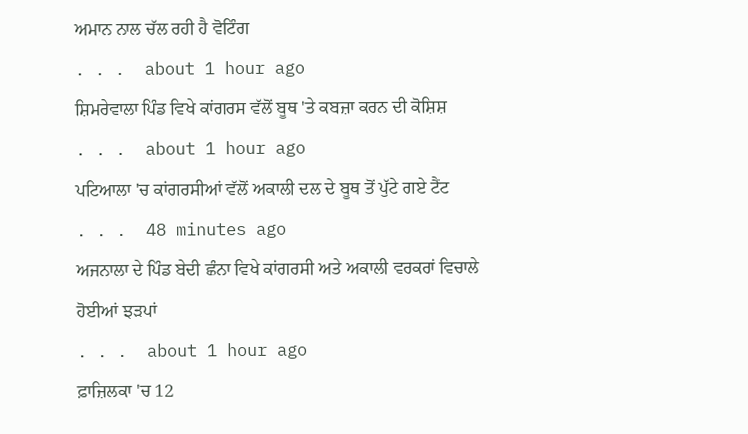ਅਮਾਨ ਨਾਲ ਚੱਲ ਰਹੀ ਹੈ ਵੋਟਿੰਗ
. . .  about 1 hour ago
ਸ਼ਿਮਰੇਵਾਲਾ ਪਿੰਡ ਵਿਖੇ ਕਾਂਗਰਸ ਵੱਲੋਂ ਬੂਥ 'ਤੇ ਕਬਜ਼ਾ ਕਰਨ ਦੀ ਕੋਸ਼ਿਸ਼
. . .  about 1 hour ago
ਪਟਿਆਲਾ 'ਚ ਕਾਂਗਰਸੀਆਂ ਵੱਲੋਂ ਅਕਾਲੀ ਦਲ ਦੇ ਬੂਥ ਤੋਂ ਪੁੱਟੇ ਗਏ ਟੈਂਟ
. . .  48 minutes ago
ਅਜਨਾਲਾ ਦੇ ਪਿੰਡ ਬੇਦੀ ਛੰਨਾ ਵਿਖੇ ਕਾਂਗਰਸੀ ਅਤੇ ਅਕਾਲੀ ਵਰਕਰਾਂ ਵਿਚਾਲੇ ਹੋਈਆਂ ਝੜਪਾਂ
. . .  about 1 hour ago
ਫ਼ਾਜ਼ਿਲਕਾ 'ਚ 12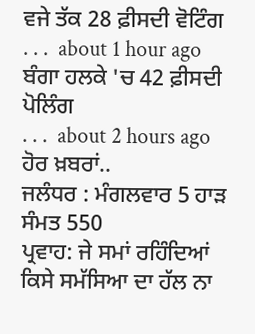ਵਜੇ ਤੱਕ 28 ਫ਼ੀਸਦੀ ਵੋਟਿੰਗ
. . .  about 1 hour ago
ਬੰਗਾ ਹਲਕੇ 'ਚ 42 ਫ਼ੀਸਦੀ ਪੋਲਿੰਗ
. . .  about 2 hours ago
ਹੋਰ ਖ਼ਬਰਾਂ..
ਜਲੰਧਰ : ਮੰਗਲਵਾਰ 5 ਹਾੜ ਸੰਮਤ 550
ਪ੍ਰਵਾਹ: ਜੇ ਸਮਾਂ ਰਹਿੰਦਿਆਂ ਕਿਸੇ ਸਮੱਸਿਆ ਦਾ ਹੱਲ ਨਾ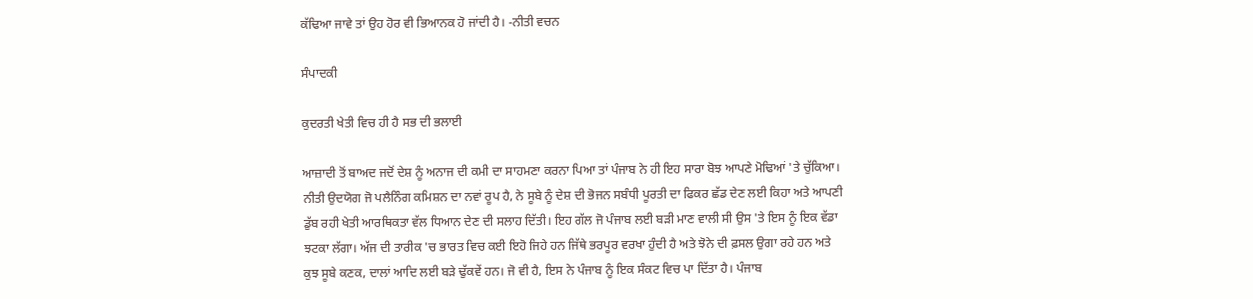ਕੱਢਿਆ ਜਾਵੇ ਤਾਂ ਉਹ ਹੋਰ ਵੀ ਭਿਆਨਕ ਹੋ ਜਾਂਦੀ ਹੈ। -ਨੀਤੀ ਵਚਨ

ਸੰਪਾਦਕੀ

ਕੁਦਰਤੀ ਖੇਤੀ ਵਿਚ ਹੀ ਹੈ ਸਭ ਦੀ ਭਲਾਈ

ਆਜ਼ਾਦੀ ਤੋਂ ਬਾਅਦ ਜਦੋਂ ਦੇਸ਼ ਨੂੰ ਅਨਾਜ ਦੀ ਕਮੀ ਦਾ ਸਾਹਮਣਾ ਕਰਨਾ ਪਿਆ ਤਾਂ ਪੰਜਾਬ ਨੇ ਹੀ ਇਹ ਸਾਰਾ ਬੋਝ ਆਪਣੇ ਮੋਢਿਆਂ 'ਤੇ ਚੁੱਕਿਆ। ਨੀਤੀ ਉਦਯੋਗ ਜੋ ਪਲੈਨਿੰਗ ਕਮਿਸ਼ਨ ਦਾ ਨਵਾਂ ਰੂਪ ਹੈ, ਨੇ ਸੂਬੇ ਨੂੰ ਦੇਸ਼ ਦੀ ਭੋਜਨ ਸਬੰਧੀ ਪੂਰਤੀ ਦਾ ਫਿਕਰ ਛੱਡ ਦੇਣ ਲਈ ਕਿਹਾ ਅਤੇ ਆਪਣੀ ਡੁੱਬ ਰਹੀ ਖੇਤੀ ਆਰਥਿਕਤਾ ਵੱਲ ਧਿਆਨ ਦੇਣ ਦੀ ਸਲਾਹ ਦਿੱਤੀ। ਇਹ ਗੱਲ ਜੋ ਪੰਜਾਬ ਲਈ ਬੜੀ ਮਾਣ ਵਾਲੀ ਸੀ ਉਸ 'ਤੇ ਇਸ ਨੂੰ ਇਕ ਵੱਡਾ ਝਟਕਾ ਲੱਗਾ। ਅੱਜ ਦੀ ਤਾਰੀਕ 'ਚ ਭਾਰਤ ਵਿਚ ਕਈ ਇਹੋ ਜਿਹੇ ਹਨ ਜਿੱਥੇ ਭਰਪੂਰ ਵਰਖਾ ਹੁੰਦੀ ਹੈ ਅਤੇ ਝੋਨੇ ਦੀ ਫ਼ਸਲ ਉਗਾ ਰਹੇ ਹਨ ਅਤੇ ਕੁਝ ਸੂਬੇ ਕਣਕ, ਦਾਲਾਂ ਆਦਿ ਲਈ ਬੜੇ ਢੁੱਕਵੇਂ ਹਨ। ਜੋ ਵੀ ਹੈ, ਇਸ ਨੇ ਪੰਜਾਬ ਨੂੰ ਇਕ ਸੰਕਟ ਵਿਚ ਪਾ ਦਿੱਤਾ ਹੈ। ਪੰਜਾਬ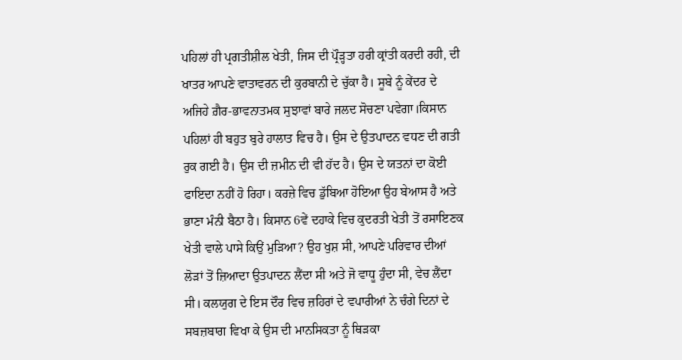ਪਹਿਲਾਂ ਹੀ ਪ੍ਰਗਤੀਸ਼ੀਲ ਖੇਤੀ, ਜਿਸ ਦੀ ਪ੍ਰੌੜ੍ਹਤਾ ਹਰੀ ਕ੍ਰਾਂਤੀ ਕਰਦੀ ਰਹੀ, ਦੀ ਖਾਤਰ ਆਪਣੇ ਵਾਤਾਵਰਨ ਦੀ ਕੁਰਬਾਨੀ ਦੇ ਚੁੱਕਾ ਹੈ। ਸੂਬੇ ਨੂੰ ਕੇਂਦਰ ਦੇ ਅਜਿਹੇ ਗ਼ੈਰ-ਭਾਵਨਾਤਮਕ ਸੁਝਾਵਾਂ ਬਾਰੇ ਜਲਦ ਸੋਚਣਾ ਪਵੇਗਾ।ਕਿਸਾਨ ਪਹਿਲਾਂ ਹੀ ਬਹੁਤ ਬੁਰੇ ਹਾਲਾਤ ਵਿਚ ਹੈ। ਉਸ ਦੇ ਉਤਪਾਦਨ ਵਧਣ ਦੀ ਗਤੀ ਰੁਕ ਗਈ ਹੈ। ਉਸ ਦੀ ਜ਼ਮੀਨ ਦੀ ਵੀ ਹੱਦ ਹੈ। ਉਸ ਦੇ ਯਤਨਾਂ ਦਾ ਕੋਈ ਫਾਇਦਾ ਨਹੀਂ ਹੋ ਰਿਹਾ। ਕਰਜ਼ੇ ਵਿਚ ਡੁੱਬਿਆ ਹੋਇਆ ਉਹ ਬੇਆਸ ਹੈ ਅਤੇ ਭਾਣਾ ਮੰਨੀ ਬੈਠਾ ਹੈ। ਕਿਸਾਨ 6ਵੇਂ ਦਹਾਕੇ ਵਿਚ ਕੁਦਰਤੀ ਖੇਤੀ ਤੋਂ ਰਸਾਇਣਕ ਖੇਤੀ ਵਾਲੇ ਪਾਸੇ ਕਿਉਂ ਮੁੜਿਆ? ਉਹ ਖੁਸ਼ ਸੀ, ਆਪਣੇ ਪਰਿਵਾਰ ਦੀਆਂ ਲੋੜਾਂ ਤੋਂ ਜ਼ਿਆਦਾ ਉਤਪਾਦਨ ਲੈਂਦਾ ਸੀ ਅਤੇ ਜੋ ਵਾਧੂ ਹੁੰਦਾ ਸੀ, ਵੇਚ ਲੈਂਦਾ ਸੀ। ਕਲਯੁਗ ਦੇ ਇਸ ਦੌਰ ਵਿਚ ਜ਼ਹਿਰਾਂ ਦੇ ਵਪਾਰੀਆਂ ਨੇ ਚੰਗੇ ਦਿਨਾਂ ਦੇ ਸਬਜ਼ਬਾਗ ਵਿਖਾ ਕੇ ਉਸ ਦੀ ਮਾਨਸਿਕਤਾ ਨੂੰ ਥਿੜਕਾ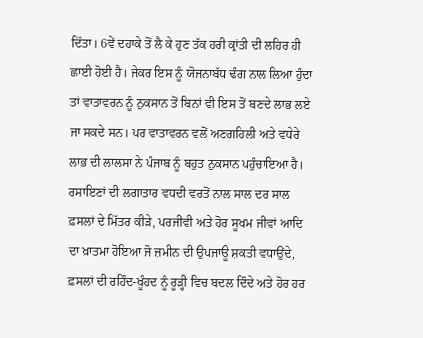ਦਿੱਤਾ। 6ਵੇਂ ਦਹਾਕੇ ਤੋਂ ਲੈ ਕੇ ਹੁਣ ਤੱਕ ਹਰੀ ਕ੍ਰਾਂਤੀ ਦੀ ਲਹਿਰ ਹੀ ਛਾਈ ਹੋਈ ਹੈ। ਜੇਕਰ ਇਸ ਨੂੰ ਯੋਜਨਾਬੱਧ ਢੰਗ ਨਾਲ ਲਿਆ ਹੁੰਦਾ ਤਾਂ ਵਾਤਾਵਰਨ ਨੂੰ ਨੁਕਸਾਨ ਤੋਂ ਬਿਨਾਂ ਵੀ ਇਸ ਤੋਂ ਬਣਦੇ ਲਾਭ ਲਏ ਜਾ ਸਕਦੇ ਸਨ। ਪਰ ਵਾਤਾਵਰਨ ਵਲੋਂ ਅਣਗਹਿਲੀ ਅਤੇ ਵਧੇਰੇ ਲਾਭ ਦੀ ਲਾਲਸਾ ਨੇ ਪੰਜਾਬ ਨੂੰ ਬਹੁਤ ਨੁਕਸਾਨ ਪਹੁੰਚਾਇਆ ਹੈ।
ਰਸਾਇਣਾਂ ਦੀ ਲਗਾਤਾਰ ਵਧਦੀ ਵਰਤੋਂ ਨਾਲ ਸਾਲ ਦਰ ਸਾਲ ਫ਼ਸਲਾਂ ਦੇ ਮਿੱਤਰ ਕੀੜੇ, ਪਰਜੀਵੀ ਅਤੇ ਹੋਰ ਸੂਖਮ ਜੀਵਾਂ ਆਦਿ ਦਾ ਖ਼ਾਤਮਾ ਹੋਇਆ ਜੋ ਜ਼ਮੀਨ ਦੀ ਉਪਜਾਊ ਸ਼ਕਤੀ ਵਧਾਉਂਦੇ, ਫ਼ਸਲਾਂ ਦੀ ਰਹਿੰਦ-ਖੂੰਹਦ ਨੂੰ ਰੂੜ੍ਹੀ ਵਿਚ ਬਦਲ ਦਿੰਦੇ ਅਤੇ ਹੋਰ ਹਰ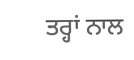ਤਰ੍ਹਾਂ ਨਾਲ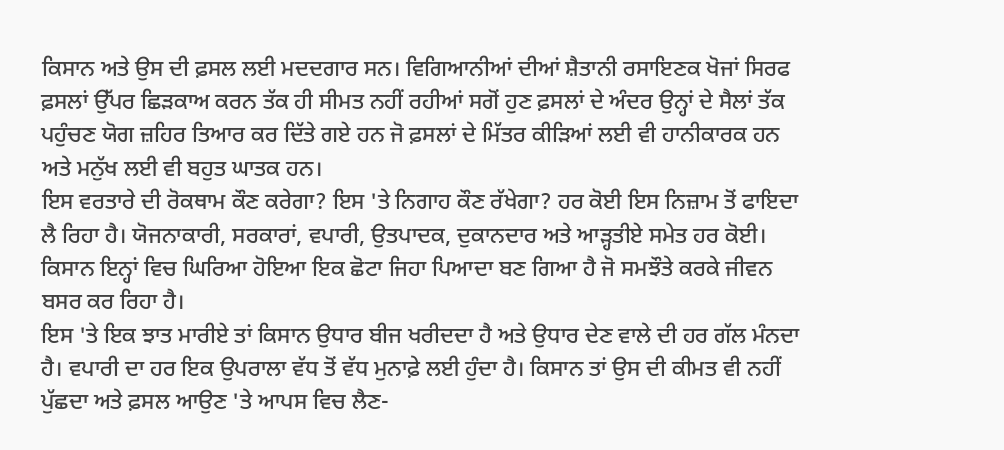ਕਿਸਾਨ ਅਤੇ ਉਸ ਦੀ ਫ਼ਸਲ ਲਈ ਮਦਦਗਾਰ ਸਨ। ਵਿਗਿਆਨੀਆਂ ਦੀਆਂ ਸ਼ੈਤਾਨੀ ਰਸਾਇਣਕ ਖੋਜਾਂ ਸਿਰਫ ਫ਼ਸਲਾਂ ਉੱਪਰ ਛਿੜਕਾਅ ਕਰਨ ਤੱਕ ਹੀ ਸੀਮਤ ਨਹੀਂ ਰਹੀਆਂ ਸਗੋਂ ਹੁਣ ਫ਼ਸਲਾਂ ਦੇ ਅੰਦਰ ਉਨ੍ਹਾਂ ਦੇ ਸੈਲਾਂ ਤੱਕ ਪਹੁੰਚਣ ਯੋਗ ਜ਼ਹਿਰ ਤਿਆਰ ਕਰ ਦਿੱਤੇ ਗਏ ਹਨ ਜੋ ਫ਼ਸਲਾਂ ਦੇ ਮਿੱਤਰ ਕੀੜਿਆਂ ਲਈ ਵੀ ਹਾਨੀਕਾਰਕ ਹਨ ਅਤੇ ਮਨੁੱਖ ਲਈ ਵੀ ਬਹੁਤ ਘਾਤਕ ਹਨ।
ਇਸ ਵਰਤਾਰੇ ਦੀ ਰੋਕਥਾਮ ਕੌਣ ਕਰੇਗਾ? ਇਸ 'ਤੇ ਨਿਗਾਹ ਕੌਣ ਰੱਖੇਗਾ? ਹਰ ਕੋਈ ਇਸ ਨਿਜ਼ਾਮ ਤੋਂ ਫਾਇਦਾ ਲੈ ਰਿਹਾ ਹੈ। ਯੋਜਨਾਕਾਰੀ, ਸਰਕਾਰਾਂ, ਵਪਾਰੀ, ਉਤਪਾਦਕ, ਦੁਕਾਨਦਾਰ ਅਤੇ ਆੜ੍ਹਤੀਏ ਸਮੇਤ ਹਰ ਕੋਈ। ਕਿਸਾਨ ਇਨ੍ਹਾਂ ਵਿਚ ਘਿਰਿਆ ਹੋਇਆ ਇਕ ਛੋਟਾ ਜਿਹਾ ਪਿਆਦਾ ਬਣ ਗਿਆ ਹੈ ਜੋ ਸਮਝੌਤੇ ਕਰਕੇ ਜੀਵਨ ਬਸਰ ਕਰ ਰਿਹਾ ਹੈ।
ਇਸ 'ਤੇ ਇਕ ਝਾਤ ਮਾਰੀਏ ਤਾਂ ਕਿਸਾਨ ਉਧਾਰ ਬੀਜ ਖਰੀਦਦਾ ਹੈ ਅਤੇ ਉਧਾਰ ਦੇਣ ਵਾਲੇ ਦੀ ਹਰ ਗੱਲ ਮੰਨਦਾ ਹੈ। ਵਪਾਰੀ ਦਾ ਹਰ ਇਕ ਉਪਰਾਲਾ ਵੱਧ ਤੋਂ ਵੱਧ ਮੁਨਾਫ਼ੇ ਲਈ ਹੁੰਦਾ ਹੈ। ਕਿਸਾਨ ਤਾਂ ਉਸ ਦੀ ਕੀਮਤ ਵੀ ਨਹੀਂ ਪੁੱਛਦਾ ਅਤੇ ਫ਼ਸਲ ਆਉਣ 'ਤੇ ਆਪਸ ਵਿਚ ਲੈਣ-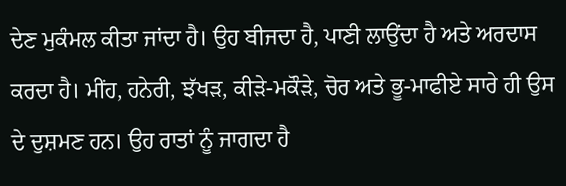ਦੇਣ ਮੁਕੰਮਲ ਕੀਤਾ ਜਾਂਦਾ ਹੈ। ਉਹ ਬੀਜਦਾ ਹੈ, ਪਾਣੀ ਲਾਉਂਦਾ ਹੈ ਅਤੇ ਅਰਦਾਸ ਕਰਦਾ ਹੈ। ਮੀਂਹ, ਹਨੇਰੀ, ਝੱਖੜ, ਕੀੜੇ-ਮਕੌੜੇ, ਚੋਰ ਅਤੇ ਭੂ-ਮਾਫੀਏ ਸਾਰੇ ਹੀ ਉਸ ਦੇ ਦੁਸ਼ਮਣ ਹਨ। ਉਹ ਰਾਤਾਂ ਨੂੰ ਜਾਗਦਾ ਹੈ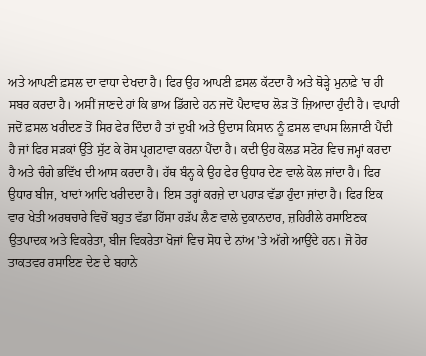ਅਤੇ ਆਪਣੀ ਫ਼ਸਲ ਦਾ ਵਾਧਾ ਦੇਖਦਾ ਹੈ। ਫਿਰ ਉਹ ਆਪਣੀ ਫ਼ਸਲ ਕੱਟਦਾ ਹੈ ਅਤੇ ਥੋੜ੍ਹੇ ਮੁਨਾਫ਼ੇ 'ਚ ਹੀ ਸਬਰ ਕਰਦਾ ਹੈ। ਅਸੀਂ ਜਾਣਦੇ ਹਾਂ ਕਿ ਭਾਅ ਡਿੱਗਦੇ ਹਨ ਜਦੋਂ ਪੈਦਾਵਾਰ ਲੋੜ ਤੋਂ ਜ਼ਿਆਦਾ ਹੁੰਦੀ ਹੈ। ਵਪਾਰੀ ਜਦੋਂ ਫ਼ਸਲ ਖਰੀਦਣ ਤੋਂ ਸਿਰ ਫੇਰ ਦਿੰਦਾ ਹੈ ਤਾਂ ਦੁਖੀ ਅਤੇ ਉਦਾਸ ਕਿਸਾਨ ਨੂੰ ਫ਼ਸਲ ਵਾਪਸ ਲਿਜਾਣੀ ਪੈਂਦੀ ਹੈ ਜਾਂ ਫਿਰ ਸੜਕਾਂ ਉੱਤੇ ਸੁੱਟ ਕੇ ਰੋਸ ਪ੍ਰਗਟਾਵਾ ਕਰਨਾ ਪੈਂਦਾ ਹੈ। ਕਦੀ ਉਹ ਕੋਲਡ ਸਟੋਰ ਵਿਚ ਜਮ੍ਹਾਂ ਕਰਦਾ ਹੈ ਅਤੇ ਚੰਗੇ ਭਵਿੱਖ ਦੀ ਆਸ ਕਰਦਾ ਹੈ। ਹੱਥ ਬੰਨ੍ਹ ਕੇ ਉਹ ਫੇਰ ਉਧਾਰ ਦੇਣ ਵਾਲੇ ਕੋਲ ਜਾਂਦਾ ਹੈ। ਫਿਰ ਉਧਾਰ ਬੀਜ, ਖਾਦਾਂ ਆਦਿ ਖਰੀਦਦਾ ਹੈ। ਇਸ ਤਰ੍ਹਾਂ ਕਰਜ਼ੇ ਦਾ ਪਹਾੜ ਵੱਡਾ ਹੁੰਦਾ ਜਾਂਦਾ ਹੈ। ਫਿਰ ਇਕ ਵਾਰ ਖੇਤੀ ਅਰਥਚਾਰੇ ਵਿਚੋਂ ਬਹੁਤ ਵੱਡਾ ਹਿੱਸਾ ਹੜੱਪ ਲੈਣ ਵਾਲੇ ਦੁਕਾਨਦਾਰ, ਜ਼ਹਿਰੀਲੇ ਰਸਾਇਣਕ ਉਤਪਾਦਕ ਅਤੇ ਵਿਕਰੇਤਾ, ਬੀਜ ਵਿਕਰੇਤਾ ਖੋਜਾਂ ਵਿਚ ਸੋਧ ਦੇ ਨਾਂਅ 'ਤੇ ਅੱਗੇ ਆਉਂਦੇ ਹਨ। ਜੋ ਹੋਰ ਤਾਕਤਵਰ ਰਸਾਇਣ ਦੇਣ ਦੇ ਬਹਾਨੇ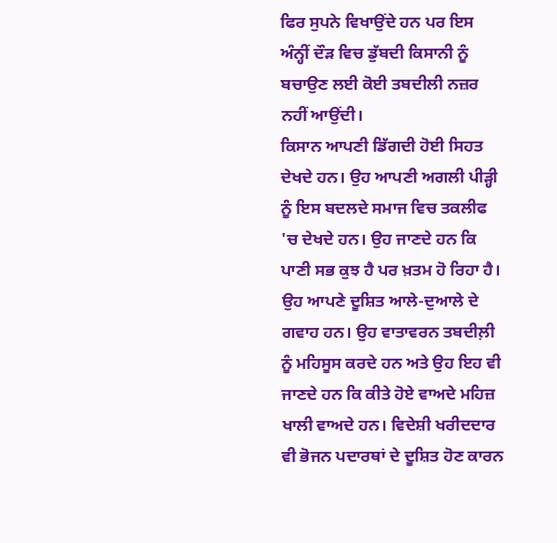ਫਿਰ ਸੁਪਨੇ ਵਿਖਾਉਂਦੇ ਹਨ ਪਰ ਇਸ ਅੰਨ੍ਹੀਂ ਦੌੜ ਵਿਚ ਡੁੱਬਦੀ ਕਿਸਾਨੀ ਨੂੰ ਬਚਾਉਣ ਲਈ ਕੋਈ ਤਬਦੀਲੀ ਨਜ਼ਰ ਨਹੀਂ ਆਉਂਦੀ।
ਕਿਸਾਨ ਆਪਣੀ ਡਿੱਗਦੀ ਹੋਈ ਸਿਹਤ ਦੇਖਦੇ ਹਨ। ਉਹ ਆਪਣੀ ਅਗਲੀ ਪੀੜ੍ਹੀ ਨੂੰ ਇਸ ਬਦਲਦੇ ਸਮਾਜ ਵਿਚ ਤਕਲੀਫ 'ਚ ਦੇਖਦੇ ਹਨ। ਉਹ ਜਾਣਦੇ ਹਨ ਕਿ ਪਾਣੀ ਸਭ ਕੁਝ ਹੈ ਪਰ ਖ਼ਤਮ ਹੋ ਰਿਹਾ ਹੈ। ਉਹ ਆਪਣੇ ਦੂਸ਼ਿਤ ਆਲੇ-ਦੁਆਲੇ ਦੇ ਗਵਾਹ ਹਨ। ਉਹ ਵਾਤਾਵਰਨ ਤਬਦੀਲ਼ੀ ਨੂੰ ਮਹਿਸੂਸ ਕਰਦੇ ਹਨ ਅਤੇ ਉਹ ਇਹ ਵੀ ਜਾਣਦੇ ਹਨ ਕਿ ਕੀਤੇ ਹੋਏ ਵਾਅਦੇ ਮਹਿਜ਼ ਖਾਲੀ ਵਾਅਦੇ ਹਨ। ਵਿਦੇਸ਼ੀ ਖਰੀਦਦਾਰ ਵੀ ਭੋਜਨ ਪਦਾਰਥਾਂ ਦੇ ਦੂਸ਼ਿਤ ਹੋਣ ਕਾਰਨ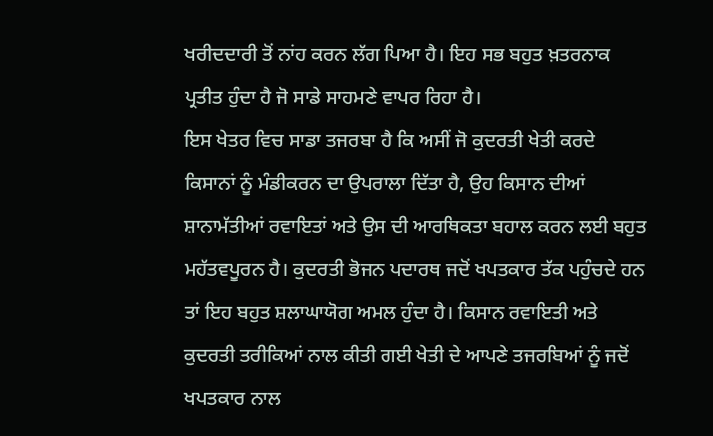ਖਰੀਦਦਾਰੀ ਤੋਂ ਨਾਂਹ ਕਰਨ ਲੱਗ ਪਿਆ ਹੈ। ਇਹ ਸਭ ਬਹੁਤ ਖ਼ਤਰਨਾਕ ਪ੍ਰਤੀਤ ਹੁੰਦਾ ਹੈ ਜੋ ਸਾਡੇ ਸਾਹਮਣੇ ਵਾਪਰ ਰਿਹਾ ਹੈ।
ਇਸ ਖੇਤਰ ਵਿਚ ਸਾਡਾ ਤਜਰਬਾ ਹੈ ਕਿ ਅਸੀਂ ਜੋ ਕੁਦਰਤੀ ਖੇਤੀ ਕਰਦੇ ਕਿਸਾਨਾਂ ਨੂੰ ਮੰਡੀਕਰਨ ਦਾ ਉਪਰਾਲਾ ਦਿੱਤਾ ਹੈ, ਉਹ ਕਿਸਾਨ ਦੀਆਂ ਸ਼ਾਨਾਮੱਤੀਆਂ ਰਵਾਇਤਾਂ ਅਤੇ ਉਸ ਦੀ ਆਰਥਿਕਤਾ ਬਹਾਲ ਕਰਨ ਲਈ ਬਹੁਤ ਮਹੱਤਵਪੂਰਨ ਹੈ। ਕੁਦਰਤੀ ਭੋਜਨ ਪਦਾਰਥ ਜਦੋਂ ਖਪਤਕਾਰ ਤੱਕ ਪਹੁੰਚਦੇ ਹਨ ਤਾਂ ਇਹ ਬਹੁਤ ਸ਼ਲਾਘਾਯੋਗ ਅਮਲ ਹੁੰਦਾ ਹੈ। ਕਿਸਾਨ ਰਵਾਇਤੀ ਅਤੇ ਕੁਦਰਤੀ ਤਰੀਕਿਆਂ ਨਾਲ ਕੀਤੀ ਗਈ ਖੇਤੀ ਦੇ ਆਪਣੇ ਤਜਰਬਿਆਂ ਨੂੰ ਜਦੋਂ ਖਪਤਕਾਰ ਨਾਲ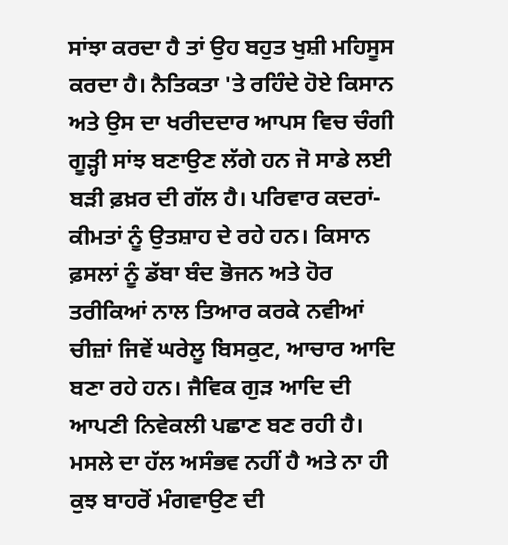ਸਾਂਝਾ ਕਰਦਾ ਹੈ ਤਾਂ ਉਹ ਬਹੁਤ ਖੁਸ਼ੀ ਮਹਿਸੂਸ ਕਰਦਾ ਹੈ। ਨੈਤਿਕਤਾ 'ਤੇ ਰਹਿੰਦੇ ਹੋਏ ਕਿਸਾਨ ਅਤੇ ਉਸ ਦਾ ਖਰੀਦਦਾਰ ਆਪਸ ਵਿਚ ਚੰਗੀ ਗੂੜ੍ਹੀ ਸਾਂਝ ਬਣਾਉਣ ਲੱਗੇ ਹਨ ਜੋ ਸਾਡੇ ਲਈ ਬੜੀ ਫ਼ਖ਼ਰ ਦੀ ਗੱਲ ਹੈ। ਪਰਿਵਾਰ ਕਦਰਾਂ-ਕੀਮਤਾਂ ਨੂੰ ਉਤਸ਼ਾਹ ਦੇ ਰਹੇ ਹਨ। ਕਿਸਾਨ ਫ਼ਸਲਾਂ ਨੂੰ ਡੱਬਾ ਬੰਦ ਭੋਜਨ ਅਤੇ ਹੋਰ ਤਰੀਕਿਆਂ ਨਾਲ ਤਿਆਰ ਕਰਕੇ ਨਵੀਆਂ ਚੀਜ਼ਾਂ ਜਿਵੇਂ ਘਰੇਲੂ ਬਿਸਕੁਟ, ਆਚਾਰ ਆਦਿ ਬਣਾ ਰਹੇ ਹਨ। ਜੈਵਿਕ ਗੁੜ ਆਦਿ ਦੀ ਆਪਣੀ ਨਿਵੇਕਲੀ ਪਛਾਣ ਬਣ ਰਹੀ ਹੈ।
ਮਸਲੇ ਦਾ ਹੱਲ ਅਸੰਭਵ ਨਹੀਂ ਹੈ ਅਤੇ ਨਾ ਹੀ ਕੁਝ ਬਾਹਰੋਂ ਮੰਗਵਾਉਣ ਦੀ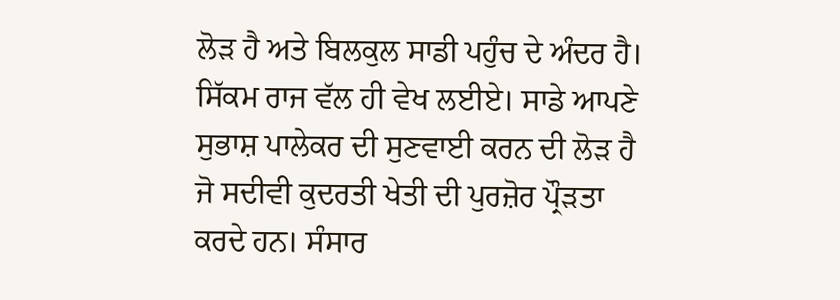ਲੋੜ ਹੈ ਅਤੇ ਬਿਲਕੁਲ ਸਾਡੀ ਪਹੁੰਚ ਦੇ ਅੰਦਰ ਹੈ। ਸਿੱਕਮ ਰਾਜ ਵੱਲ ਹੀ ਵੇਖ ਲਈਏ। ਸਾਡੇ ਆਪਣੇ ਸੁਭਾਸ਼ ਪਾਲੇਕਰ ਦੀ ਸੁਣਵਾਈ ਕਰਨ ਦੀ ਲੋੜ ਹੈ ਜੋ ਸਦੀਵੀ ਕੁਦਰਤੀ ਖੇਤੀ ਦੀ ਪੁਰਜ਼ੋਰ ਪ੍ਰੌੜਤਾ ਕਰਦੇ ਹਨ। ਸੰਸਾਰ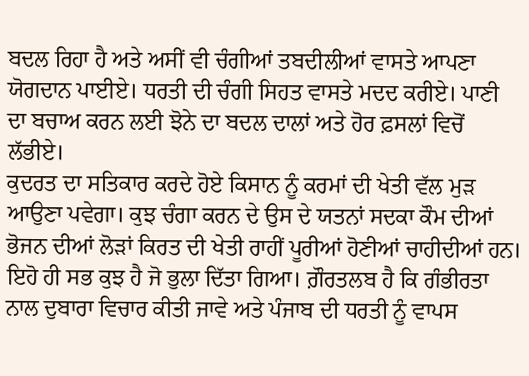ਬਦਲ ਰਿਹਾ ਹੈ ਅਤੇ ਅਸੀਂ ਵੀ ਚੰਗੀਆਂ ਤਬਦੀਲੀਆਂ ਵਾਸਤੇ ਆਪਣਾ ਯੋਗਦਾਨ ਪਾਈਏ। ਧਰਤੀ ਦੀ ਚੰਗੀ ਸਿਹਤ ਵਾਸਤੇ ਮਦਦ ਕਰੀਏ। ਪਾਣੀ ਦਾ ਬਚਾਅ ਕਰਨ ਲਈ ਝੋਨੇ ਦਾ ਬਦਲ ਦਾਲਾਂ ਅਤੇ ਹੋਰ ਫ਼ਸਲਾਂ ਵਿਚੋਂ ਲੱਭੀਏ।
ਕੁਦਰਤ ਦਾ ਸਤਿਕਾਰ ਕਰਦੇ ਹੋਏ ਕਿਸਾਨ ਨੂੰ ਕਰਮਾਂ ਦੀ ਖੇਤੀ ਵੱਲ ਮੁੜ ਆਉਣਾ ਪਵੇਗਾ। ਕੁਝ ਚੰਗਾ ਕਰਨ ਦੇ ਉਸ ਦੇ ਯਤਨਾਂ ਸਦਕਾ ਕੌਮ ਦੀਆਂ ਭੋਜਨ ਦੀਆਂ ਲੋੜਾਂ ਕਿਰਤ ਦੀ ਖੇਤੀ ਰਾਹੀਂ ਪੂਰੀਆਂ ਹੋਣੀਆਂ ਚਾਹੀਦੀਆਂ ਹਨ। ਇਹੋ ਹੀ ਸਭ ਕੁਝ ਹੈ ਜੋ ਭੁਲਾ ਦਿੱਤਾ ਗਿਆ। ਗ਼ੌਰਤਲਬ ਹੈ ਕਿ ਗੰਭੀਰਤਾ ਨਾਲ ਦੁਬਾਰਾ ਵਿਚਾਰ ਕੀਤੀ ਜਾਵੇ ਅਤੇ ਪੰਜਾਬ ਦੀ ਧਰਤੀ ਨੂੰ ਵਾਪਸ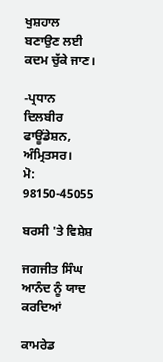ਖੁਸ਼ਹਾਲ ਬਣਾਉਣ ਲਈ ਕਦਮ ਚੁੱਕੇ ਜਾਣ।

-ਪ੍ਰਧਾਨ ਦਿਲਬੀਰ ਫਾਊਂਡੇਸ਼ਨ, ਅੰਮ੍ਰਿਤਸਰ।
ਮੋ: 98150-45055

ਬਰਸੀ 'ਤੇ ਵਿਸ਼ੇਸ਼

ਜਗਜੀਤ ਸਿੰਘ ਆਨੰਦ ਨੂੰ ਯਾਦ ਕਰਦਿਆਂ

ਕਾਮਰੇਡ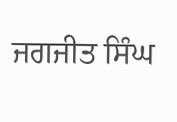ਜਗਜੀਤ ਸਿੰਘ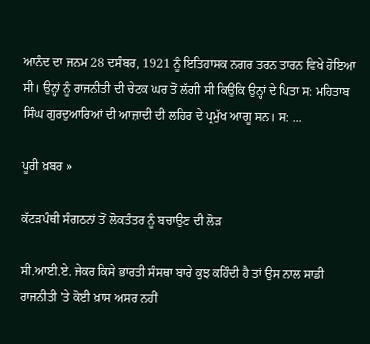ਆਨੰਦ ਦਾ ਜਨਮ 28 ਦਸੰਬਰ, 1921 ਨੂੰ ਇਤਿਹਾਸਕ ਨਗਰ ਤਰਨ ਤਾਰਨ ਵਿਖੇ ਹੋਇਆ ਸੀ। ਉਨ੍ਹਾਂ ਨੂੰ ਰਾਜਨੀਤੀ ਦੀ ਚੇਟਕ ਘਰ ਤੋਂ ਲੱਗੀ ਸੀ ਕਿਉਂਕਿ ਉਨ੍ਹਾਂ ਦੇ ਪਿਤਾ ਸ: ਮਹਿਤਾਬ ਸਿੰਘ ਗੁਰਦੁਆਰਿਆਂ ਦੀ ਆਜ਼ਾਦੀ ਦੀ ਲਹਿਰ ਦੇ ਪ੍ਰਮੁੱਖ ਆਗੂ ਸਨ। ਸ: ...

ਪੂਰੀ ਖ਼ਬਰ »

ਕੱਟੜਪੰਥੀ ਸੰਗਠਨਾਂ ਤੋਂ ਲੋਕਤੰਤਰ ਨੂੰ ਬਚਾਉਣ ਦੀ ਲੋੜ

ਸੀ.ਆਈ.ਏ. ਜੇਕਰ ਕਿਸੇ ਭਾਰਤੀ ਸੰਸਥਾ ਬਾਰੇ ਕੁਝ ਕਹਿੰਦੀ ਹੈ ਤਾਂ ਉਸ ਨਾਲ ਸਾਡੀ ਰਾਜਨੀਤੀ 'ਤੇ ਕੋਈ ਖ਼ਾਸ ਅਸਰ ਨਹੀਂ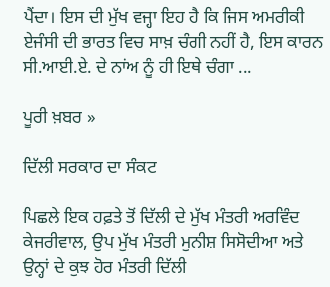ਪੈਂਦਾ। ਇਸ ਦੀ ਮੁੱਖ ਵਜ੍ਹਾ ਇਹ ਹੈ ਕਿ ਜਿਸ ਅਮਰੀਕੀ ਏਜੰਸੀ ਦੀ ਭਾਰਤ ਵਿਚ ਸਾਖ਼ ਚੰਗੀ ਨਹੀਂ ਹੈ, ਇਸ ਕਾਰਨ ਸੀ.ਆਈ.ਏ. ਦੇ ਨਾਂਅ ਨੂੰ ਹੀ ਇਥੇ ਚੰਗਾ ...

ਪੂਰੀ ਖ਼ਬਰ »

ਦਿੱਲੀ ਸਰਕਾਰ ਦਾ ਸੰਕਟ

ਪਿਛਲੇ ਇਕ ਹਫ਼ਤੇ ਤੋਂ ਦਿੱਲੀ ਦੇ ਮੁੱਖ ਮੰਤਰੀ ਅਰਵਿੰਦ ਕੇਜਰੀਵਾਲ, ਉਪ ਮੁੱਖ ਮੰਤਰੀ ਮੁਨੀਸ਼ ਸਿਸੋਦੀਆ ਅਤੇ ਉਨ੍ਹਾਂ ਦੇ ਕੁਝ ਹੋਰ ਮੰਤਰੀ ਦਿੱਲੀ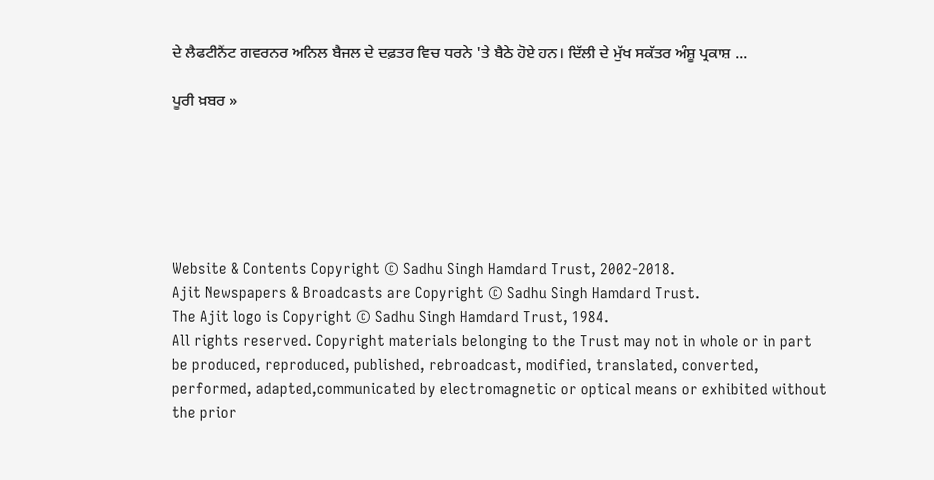ਦੇ ਲੈਫਟੀਨੈਂਟ ਗਵਰਨਰ ਅਨਿਲ ਬੈਜਲ ਦੇ ਦਫ਼ਤਰ ਵਿਚ ਧਰਨੇ 'ਤੇ ਬੈਠੇ ਹੋਏ ਹਨ। ਦਿੱਲੀ ਦੇ ਮੁੱਖ ਸਕੱਤਰ ਅੰਸ਼ੂ ਪ੍ਰਕਾਸ਼ ...

ਪੂਰੀ ਖ਼ਬਰ »






Website & Contents Copyright © Sadhu Singh Hamdard Trust, 2002-2018.
Ajit Newspapers & Broadcasts are Copyright © Sadhu Singh Hamdard Trust.
The Ajit logo is Copyright © Sadhu Singh Hamdard Trust, 1984.
All rights reserved. Copyright materials belonging to the Trust may not in whole or in part be produced, reproduced, published, rebroadcast, modified, translated, converted, performed, adapted,communicated by electromagnetic or optical means or exhibited without the prior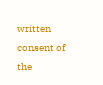written consent of the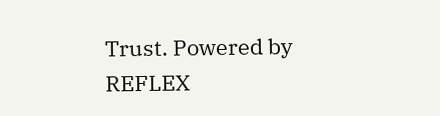Trust. Powered by REFLEX